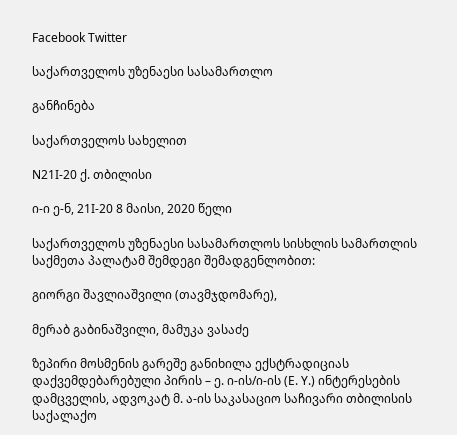Facebook Twitter

საქართველოს უზენაესი სასამართლო

განჩინება

საქართველოს სახელით

N21I-20 ქ. თბილისი

ი-ი ე-ნ, 21I-20 8 მაისი, 2020 წელი

საქართველოს უზენაესი სასამართლოს სისხლის სამართლის საქმეთა პალატამ შემდეგი შემადგენლობით:

გიორგი შავლიაშვილი (თავმჯდომარე),

მერაბ გაბინაშვილი, მამუკა ვასაძე

ზეპირი მოსმენის გარეშე განიხილა ექსტრადიციას დაქვემდებარებული პირის – ე. ი-ის/ი-ის (E. Y.) ინტერესების დამცველის, ადვოკატ მ. ა-ის საკასაციო საჩივარი თბილისის საქალაქო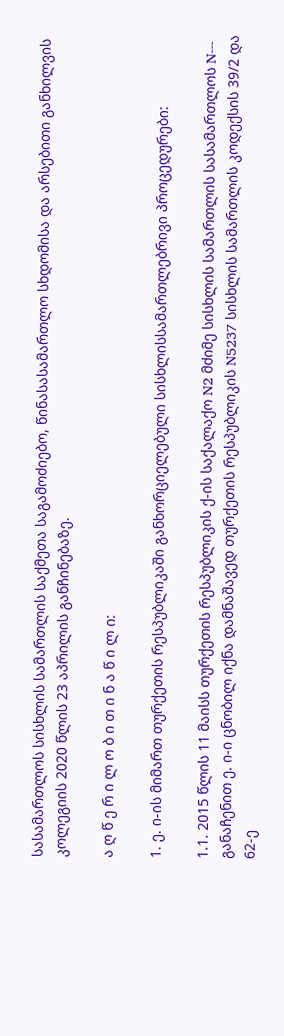სასამართლოს სისხლის სამართლის საქმეთა საგამოძიებო, წინასასამართლო სხდომისა და არსებითი განხილვის კოლეგიის 2020 წლის 23 აპრილის განჩინებაზე.

ა ღ წ ე რ ი ლ ო ბ ი თ ი ნ ა წ ი ლ ი:

1. ე. ი-ის მიმართ თურქეთის რესპუბლიკაში განხორციელებული სისხლისსამართლებრივი პროცედურები:

1.1. 2015 წლის 11 მაისს თურქეთის რესპუბლიკის ქ-ის საქალაქო N2 მძიმე სისხლის სამართლის სასამართლოს N--- განაჩენით ე. ი-ი ცნობილ იქნა დამნაშავედ თურქეთის რესპუბლიკის N5237 სისხლის სამართლის კოდექსის 39/2 და 62-ე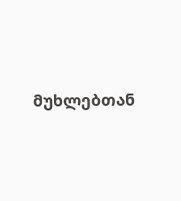მუხლებთან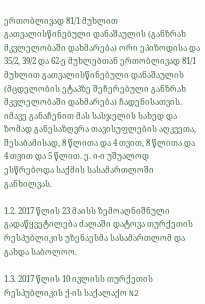ერთობლივად 81/1 მუხლით გათვალისწინებული დანაშაულის (განზრახ მკვლელობაში დახმარება) ორი ეპიზოდისა და 35/2, 39/2 და 62-ე მუხლებთან ერთობლივად 81/1 მუხლით გათვალისწინებული დანაშაულის (მცდელობის ეტაპზე შეჩერებული განზრახ მკვლელობაში დახმარება) ჩადენისათვის. იმავე განაჩენით მას სასჯელის სახედ და ზომად განესაზღვრა თავისუფლების აღკვეთა, შესაბამისად, 8 წლითა და 4 თვით, 8 წლითა და 4 თვით და 5 წლით. ე. ი-ი უშუალოდ ესწრებოდა საქმის სასამართლოში განხილვას.

1.2. 2017 წლის 23 მაისს ზემოაღნიშნული გადაწყვეტილება ძალაში დატოვა თურქეთის რესპუბლიკის უზენაესმა სასამართლომ და გახდა საბოლოო.

1.3. 2017 წლის 10 ივლისს თურქეთის რესპუბლიკის ქ-ის საქალაქო N2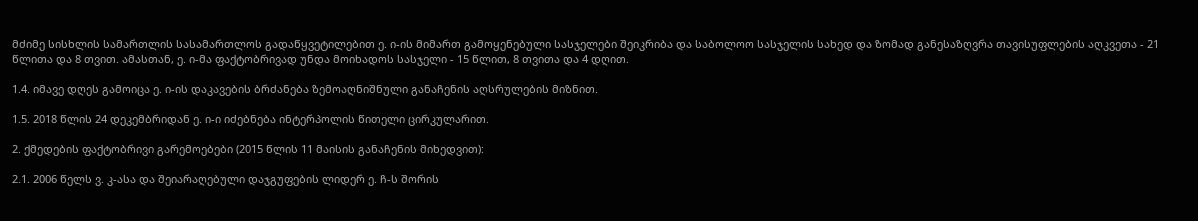მძიმე სისხლის სამართლის სასამართლოს გადაწყვეტილებით ე. ი-ის მიმართ გამოყენებული სასჯელები შეიკრიბა და საბოლოო სასჯელის სახედ და ზომად განესაზღვრა თავისუფლების აღკვეთა - 21 წლითა და 8 თვით. ამასთან, ე. ი-მა ფაქტობრივად უნდა მოიხადოს სასჯელი - 15 წლით, 8 თვითა და 4 დღით.

1.4. იმავე დღეს გამოიცა ე. ი-ის დაკავების ბრძანება ზემოაღნიშნული განაჩენის აღსრულების მიზნით.

1.5. 2018 წლის 24 დეკემბრიდან ე. ი-ი იძებნება ინტერპოლის წითელი ცირკულარით.

2. ქმედების ფაქტობრივი გარემოებები (2015 წლის 11 მაისის განაჩენის მიხედვით):

2.1. 2006 წელს ვ. კ-ასა და შეიარაღებული დაჯგუფების ლიდერ ე. ჩ-ს შორის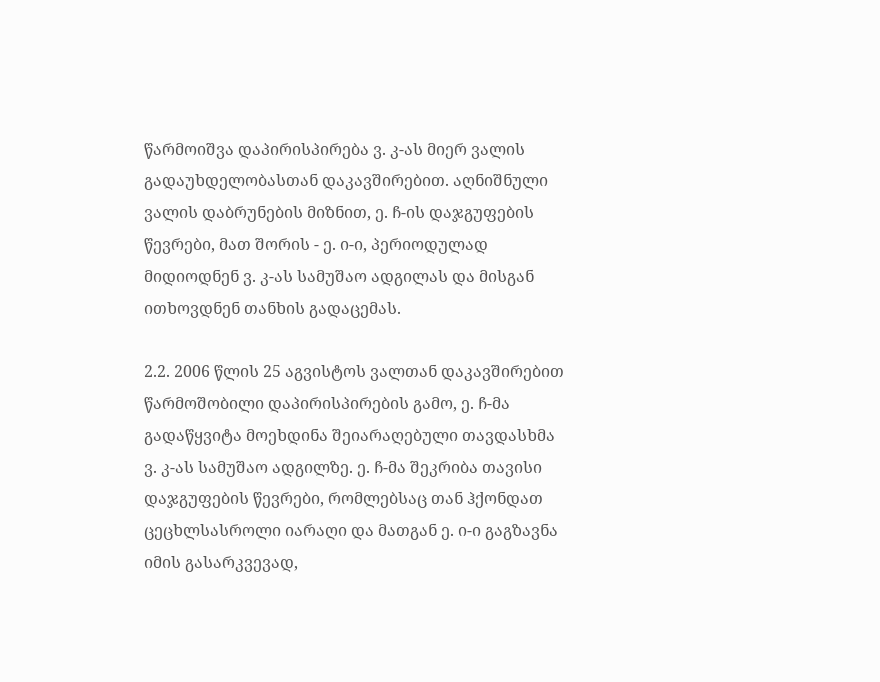წარმოიშვა დაპირისპირება ვ. კ-ას მიერ ვალის გადაუხდელობასთან დაკავშირებით. აღნიშნული ვალის დაბრუნების მიზნით, ე. ჩ-ის დაჯგუფების წევრები, მათ შორის - ე. ი-ი, პერიოდულად მიდიოდნენ ვ. კ-ას სამუშაო ადგილას და მისგან ითხოვდნენ თანხის გადაცემას.

2.2. 2006 წლის 25 აგვისტოს ვალთან დაკავშირებით წარმოშობილი დაპირისპირების გამო, ე. ჩ-მა გადაწყვიტა მოეხდინა შეიარაღებული თავდასხმა ვ. კ-ას სამუშაო ადგილზე. ე. ჩ-მა შეკრიბა თავისი დაჯგუფების წევრები, რომლებსაც თან ჰქონდათ ცეცხლსასროლი იარაღი და მათგან ე. ი-ი გაგზავნა იმის გასარკვევად,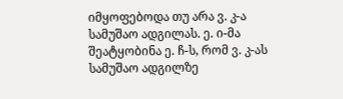იმყოფებოდა თუ არა ვ. კ-ა სამუშაო ადგილას. ე. ი-მა შეატყობინა ე. ჩ-ს, რომ ვ. კ-ას სამუშაო ადგილზე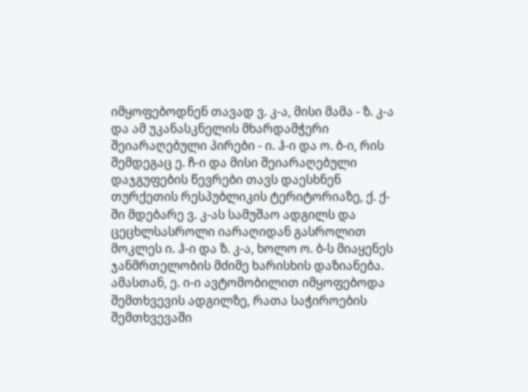იმყოფებოდნენ თავად ვ. კ-ა, მისი მამა - ზ. კ-ა და ამ უკანასკნელის მხარდამჭერი შეიარაღებული პირები - ი. ჰ-ი და ო. ბ-ი, რის შემდეგაც ე. ჩ-ი და მისი შეიარაღებული დაჯგუფების წევრები თავს დაესხნენ თურქეთის რესპუბლიკის ტერიტორიაზე, ქ. ქ-ში მდებარე ვ. კ-ას სამუშაო ადგილს და ცეცხლსასროლი იარაღიდან გასროლით მოკლეს ი. ჰ-ი და ზ. კ-ა, ხოლო ო. ბ-ს მიაყენეს ჯანმრთელობის მძიმე ხარისხის დაზიანება. ამასთან, ე. ი-ი ავტომობილით იმყოფებოდა შემთხვევის ადგილზე, რათა საჭიროების შემთხვევაში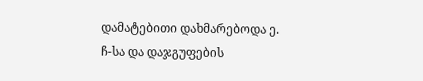დამატებითი დახმარებოდა ე. ჩ-სა და დაჯგუფების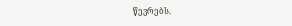წევრებს.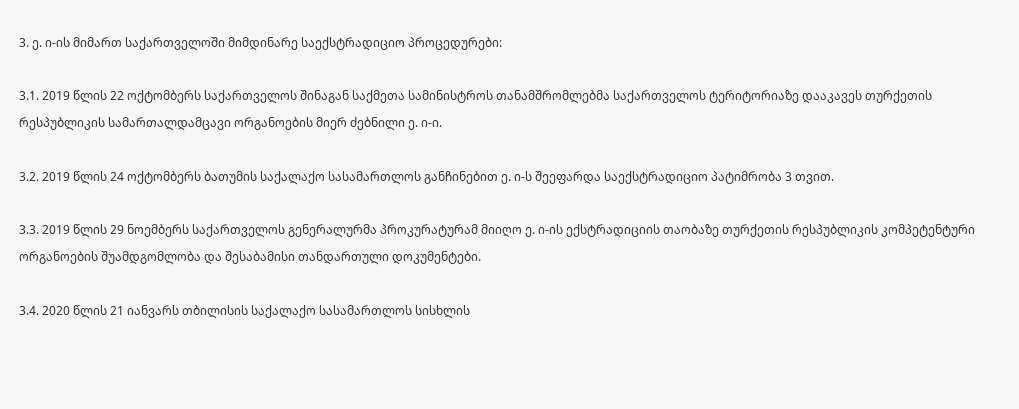3. ე. ი-ის მიმართ საქართველოში მიმდინარე საექსტრადიციო პროცედურები:

3.1. 2019 წლის 22 ოქტომბერს საქართველოს შინაგან საქმეთა სამინისტროს თანამშრომლებმა საქართველოს ტერიტორიაზე დააკავეს თურქეთის რესპუბლიკის სამართალდამცავი ორგანოების მიერ ძებნილი ე. ი-ი.

3.2. 2019 წლის 24 ოქტომბერს ბათუმის საქალაქო სასამართლოს განჩინებით ე. ი-ს შეეფარდა საექსტრადიციო პატიმრობა 3 თვით.

3.3. 2019 წლის 29 ნოემბერს საქართველოს გენერალურმა პროკურატურამ მიიღო ე. ი-ის ექსტრადიციის თაობაზე თურქეთის რესპუბლიკის კომპეტენტური ორგანოების შუამდგომლობა და შესაბამისი თანდართული დოკუმენტები.

3.4. 2020 წლის 21 იანვარს თბილისის საქალაქო სასამართლოს სისხლის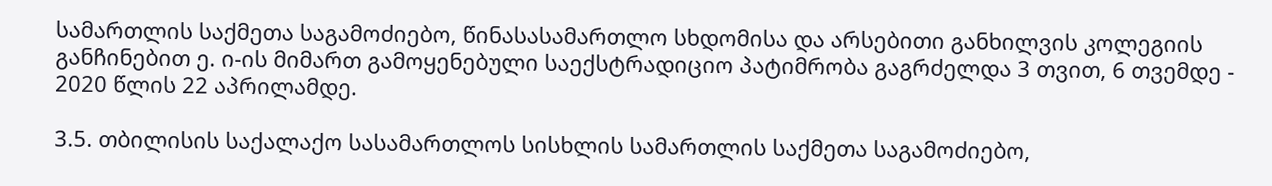სამართლის საქმეთა საგამოძიებო, წინასასამართლო სხდომისა და არსებითი განხილვის კოლეგიის განჩინებით ე. ი-ის მიმართ გამოყენებული საექსტრადიციო პატიმრობა გაგრძელდა 3 თვით, 6 თვემდე - 2020 წლის 22 აპრილამდე.

3.5. თბილისის საქალაქო სასამართლოს სისხლის სამართლის საქმეთა საგამოძიებო,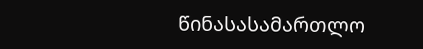წინასასამართლო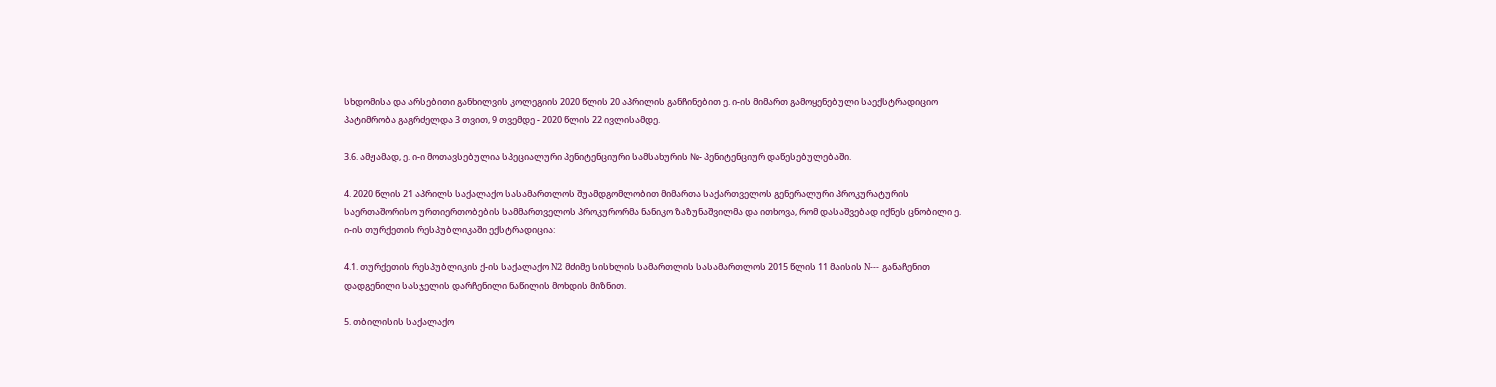სხდომისა და არსებითი განხილვის კოლეგიის 2020 წლის 20 აპრილის განჩინებით ე. ი-ის მიმართ გამოყენებული საექსტრადიციო პატიმრობა გაგრძელდა 3 თვით, 9 თვემდე - 2020 წლის 22 ივლისამდე.

3.6. ამჟამად, ე. ი-ი მოთავსებულია სპეციალური პენიტენციური სამსახურის №- პენიტენციურ დაწესებულებაში.

4. 2020 წლის 21 აპრილს საქალაქო სასამართლოს შუამდგომლობით მიმართა საქართველოს გენერალური პროკურატურის საერთაშორისო ურთიერთობების სამმართველოს პროკურორმა ნანიკო ზაზუნაშვილმა და ითხოვა, რომ დასაშვებად იქნეს ცნობილი ე. ი-ის თურქეთის რესპუბლიკაში ექსტრადიცია:

4.1. თურქეთის რესპუბლიკის ქ-ის საქალაქო N2 მძიმე სისხლის სამართლის სასამართლოს 2015 წლის 11 მაისის N--- განაჩენით დადგენილი სასჯელის დარჩენილი ნაწილის მოხდის მიზნით.

5. თბილისის საქალაქო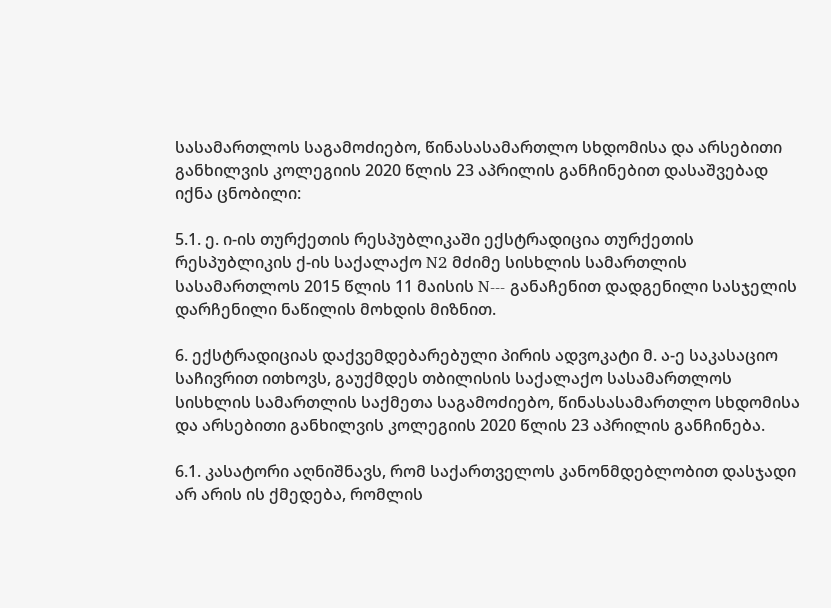სასამართლოს საგამოძიებო, წინასასამართლო სხდომისა და არსებითი განხილვის კოლეგიის 2020 წლის 23 აპრილის განჩინებით დასაშვებად იქნა ცნობილი:

5.1. ე. ი-ის თურქეთის რესპუბლიკაში ექსტრადიცია თურქეთის რესპუბლიკის ქ-ის საქალაქო N2 მძიმე სისხლის სამართლის სასამართლოს 2015 წლის 11 მაისის N--- განაჩენით დადგენილი სასჯელის დარჩენილი ნაწილის მოხდის მიზნით.

6. ექსტრადიციას დაქვემდებარებული პირის ადვოკატი მ. ა-ე საკასაციო საჩივრით ითხოვს, გაუქმდეს თბილისის საქალაქო სასამართლოს სისხლის სამართლის საქმეთა საგამოძიებო, წინასასამართლო სხდომისა და არსებითი განხილვის კოლეგიის 2020 წლის 23 აპრილის განჩინება.

6.1. კასატორი აღნიშნავს, რომ საქართველოს კანონმდებლობით დასჯადი არ არის ის ქმედება, რომლის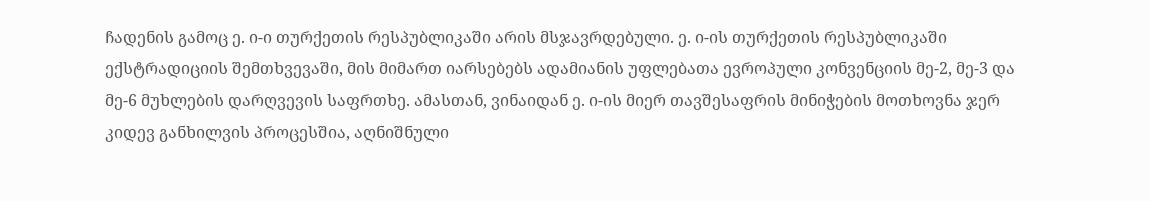ჩადენის გამოც ე. ი-ი თურქეთის რესპუბლიკაში არის მსჯავრდებული. ე. ი-ის თურქეთის რესპუბლიკაში ექსტრადიციის შემთხვევაში, მის მიმართ იარსებებს ადამიანის უფლებათა ევროპული კონვენციის მე-2, მე-3 და მე-6 მუხლების დარღვევის საფრთხე. ამასთან, ვინაიდან ე. ი-ის მიერ თავშესაფრის მინიჭების მოთხოვნა ჯერ კიდევ განხილვის პროცესშია, აღნიშნული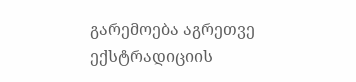გარემოება აგრეთვე ექსტრადიციის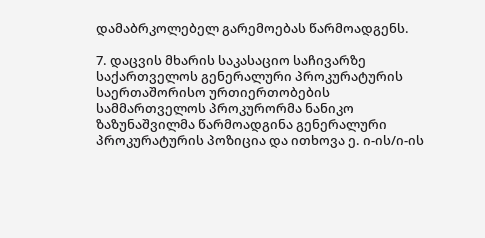დამაბრკოლებელ გარემოებას წარმოადგენს.

7. დაცვის მხარის საკასაციო საჩივარზე საქართველოს გენერალური პროკურატურის საერთაშორისო ურთიერთობების სამმართველოს პროკურორმა ნანიკო ზაზუნაშვილმა წარმოადგინა გენერალური პროკურატურის პოზიცია და ითხოვა ე. ი-ის/ი-ის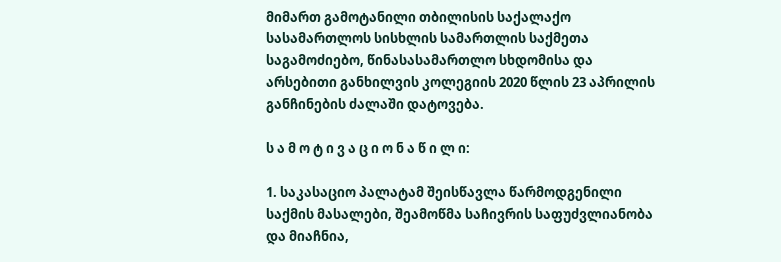მიმართ გამოტანილი თბილისის საქალაქო სასამართლოს სისხლის სამართლის საქმეთა საგამოძიებო, წინასასამართლო სხდომისა და არსებითი განხილვის კოლეგიის 2020 წლის 23 აპრილის განჩინების ძალაში დატოვება.

ს ა მ ო ტ ი ვ ა ც ი ო ნ ა წ ი ლ ი:

1. საკასაციო პალატამ შეისწავლა წარმოდგენილი საქმის მასალები, შეამოწმა საჩივრის საფუძვლიანობა და მიაჩნია,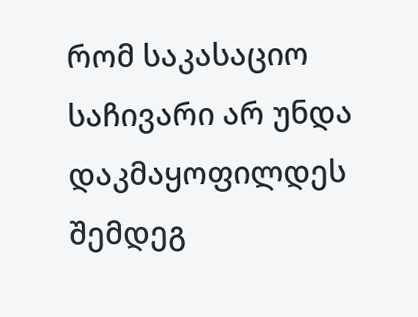რომ საკასაციო საჩივარი არ უნდა დაკმაყოფილდეს შემდეგ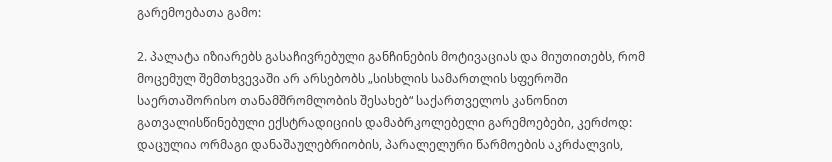გარემოებათა გამო:

2. პალატა იზიარებს გასაჩივრებული განჩინების მოტივაციას და მიუთითებს, რომ მოცემულ შემთხვევაში არ არსებობს „სისხლის სამართლის სფეროში საერთაშორისო თანამშრომლობის შესახებ“ საქართველოს კანონით გათვალისწინებული ექსტრადიციის დამაბრკოლებელი გარემოებები, კერძოდ: დაცულია ორმაგი დანაშაულებრიობის, პარალელური წარმოების აკრძალვის,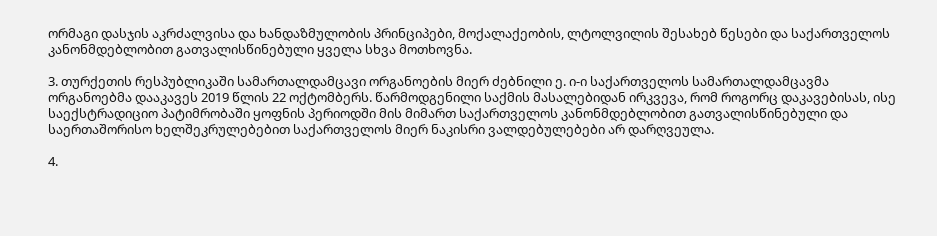ორმაგი დასჯის აკრძალვისა და ხანდაზმულობის პრინციპები, მოქალაქეობის, ლტოლვილის შესახებ წესები და საქართველოს კანონმდებლობით გათვალისწინებული ყველა სხვა მოთხოვნა.

3. თურქეთის რესპუბლიკაში სამართალდამცავი ორგანოების მიერ ძებნილი ე. ი-ი საქართველოს სამართალდამცავმა ორგანოებმა დააკავეს 2019 წლის 22 ოქტომბერს. წარმოდგენილი საქმის მასალებიდან ირკვევა, რომ როგორც დაკავებისას, ისე საექსტრადიციო პატიმრობაში ყოფნის პერიოდში მის მიმართ საქართველოს კანონმდებლობით გათვალისწინებული და საერთაშორისო ხელშეკრულებებით საქართველოს მიერ ნაკისრი ვალდებულებები არ დარღვეულა.

4.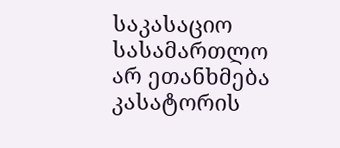საკასაციო სასამართლო არ ეთანხმება კასატორის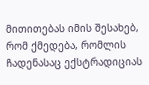მითითებას იმის შესახებ, რომ ქმედება, რომლის ჩადენასაც ექსტრადიციას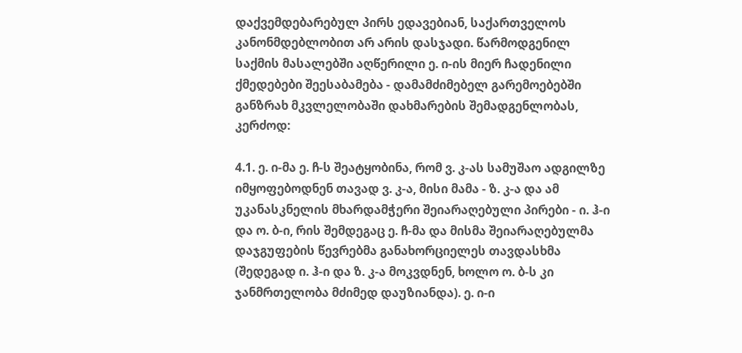დაქვემდებარებულ პირს ედავებიან, საქართველოს კანონმდებლობით არ არის დასჯადი. წარმოდგენილ საქმის მასალებში აღწერილი ე. ი-ის მიერ ჩადენილი ქმედებები შეესაბამება - დამამძიმებელ გარემოებებში განზრახ მკვლელობაში დახმარების შემადგენლობას, კერძოდ:

4.1. ე. ი-მა ე. ჩ-ს შეატყობინა, რომ ვ. კ-ას სამუშაო ადგილზე იმყოფებოდნენ თავად ვ. კ-ა, მისი მამა - ზ. კ-ა და ამ უკანასკნელის მხარდამჭერი შეიარაღებული პირები - ი. ჰ-ი და ო. ბ-ი, რის შემდეგაც ე. ჩ-მა და მისმა შეიარაღებულმა დაჯგუფების წევრებმა განახორციელეს თავდასხმა (შედეგად ი. ჰ-ი და ზ. კ-ა მოკვდნენ, ხოლო ო. ბ-ს კი ჯანმრთელობა მძიმედ დაუზიანდა). ე. ი-ი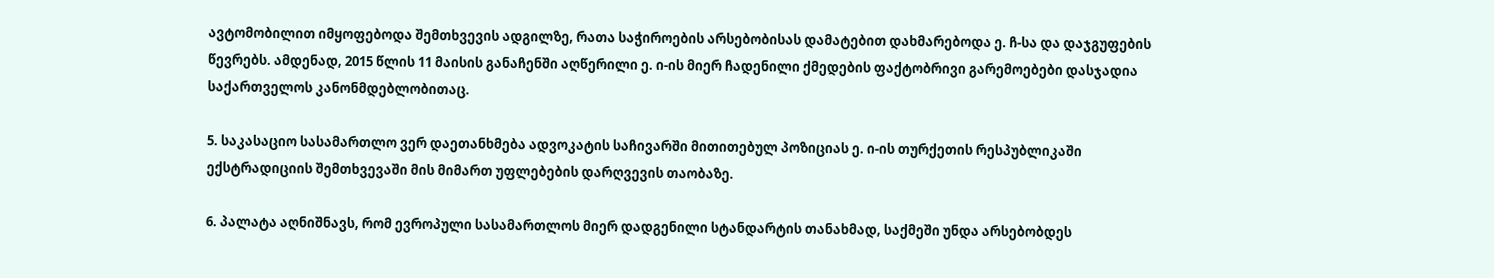ავტომობილით იმყოფებოდა შემთხვევის ადგილზე, რათა საჭიროების არსებობისას დამატებით დახმარებოდა ე. ჩ-სა და დაჯგუფების წევრებს. ამდენად, 2015 წლის 11 მაისის განაჩენში აღწერილი ე. ი-ის მიერ ჩადენილი ქმედების ფაქტობრივი გარემოებები დასჯადია საქართველოს კანონმდებლობითაც.

5. საკასაციო სასამართლო ვერ დაეთანხმება ადვოკატის საჩივარში მითითებულ პოზიციას ე. ი-ის თურქეთის რესპუბლიკაში ექსტრადიციის შემთხვევაში მის მიმართ უფლებების დარღვევის თაობაზე.

6. პალატა აღნიშნავს, რომ ევროპული სასამართლოს მიერ დადგენილი სტანდარტის თანახმად, საქმეში უნდა არსებობდეს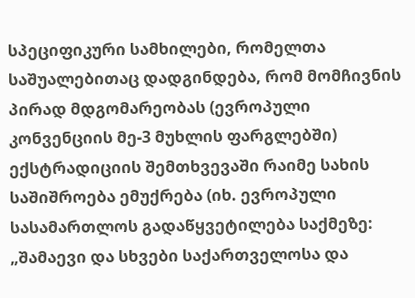სპეციფიკური სამხილები, რომელთა საშუალებითაც დადგინდება, რომ მომჩივნის პირად მდგომარეობას (ევროპული კონვენციის მე-3 მუხლის ფარგლებში) ექსტრადიციის შემთხვევაში რაიმე სახის საშიშროება ემუქრება (იხ. ევროპული სასამართლოს გადაწყვეტილება საქმეზე: „შამაევი და სხვები საქართველოსა და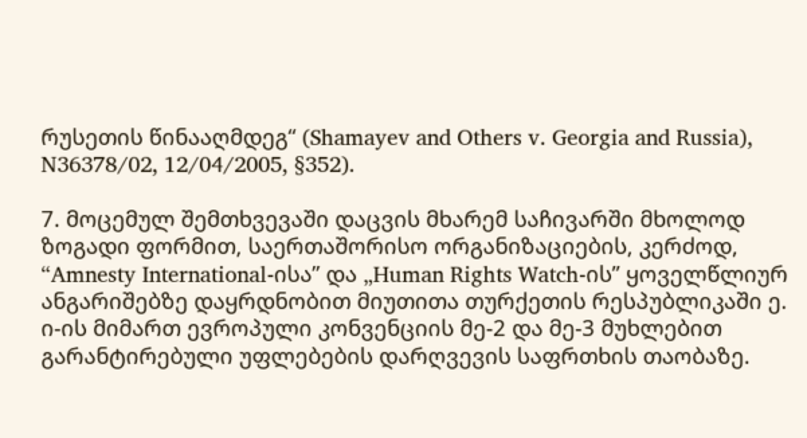რუსეთის წინააღმდეგ“ (Shamayev and Others v. Georgia and Russia), N36378/02, 12/04/2005, §352).

7. მოცემულ შემთხვევაში დაცვის მხარემ საჩივარში მხოლოდ ზოგადი ფორმით, საერთაშორისო ორგანიზაციების, კერძოდ, “Amnesty International-ისა” და „Human Rights Watch-ის” ყოველწლიურ ანგარიშებზე დაყრდნობით მიუთითა თურქეთის რესპუბლიკაში ე. ი-ის მიმართ ევროპული კონვენციის მე-2 და მე-3 მუხლებით გარანტირებული უფლებების დარღვევის საფრთხის თაობაზე.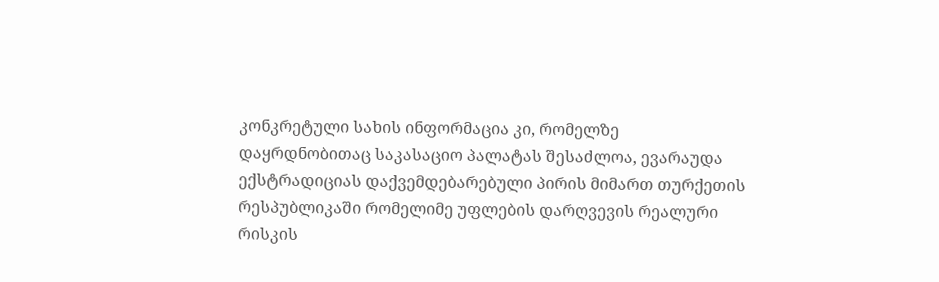კონკრეტული სახის ინფორმაცია კი, რომელზე დაყრდნობითაც საკასაციო პალატას შესაძლოა, ევარაუდა ექსტრადიციას დაქვემდებარებული პირის მიმართ თურქეთის რესპუბლიკაში რომელიმე უფლების დარღვევის რეალური რისკის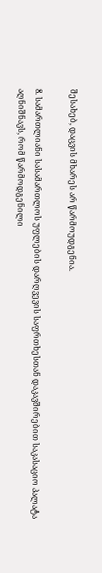შესახებ, დაცვის მხარეს არ წარმოუდგენია.

8. სამართლიანი სასამართლოს უფლების დარღვევის საფრთხესთან დაკავშირებით საკასაციო პალატა აღნიშნავს, რომ წარმოდგენილი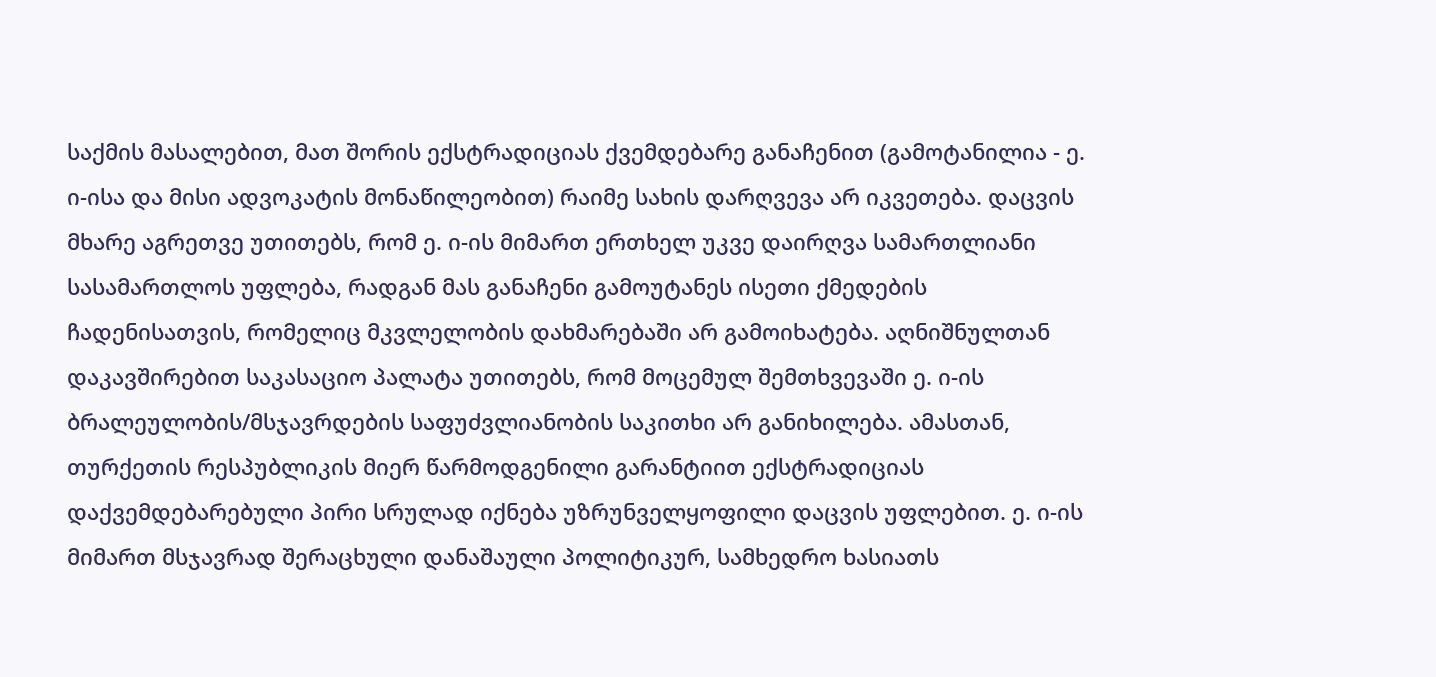საქმის მასალებით, მათ შორის ექსტრადიციას ქვემდებარე განაჩენით (გამოტანილია - ე. ი-ისა და მისი ადვოკატის მონაწილეობით) რაიმე სახის დარღვევა არ იკვეთება. დაცვის მხარე აგრეთვე უთითებს, რომ ე. ი-ის მიმართ ერთხელ უკვე დაირღვა სამართლიანი სასამართლოს უფლება, რადგან მას განაჩენი გამოუტანეს ისეთი ქმედების ჩადენისათვის, რომელიც მკვლელობის დახმარებაში არ გამოიხატება. აღნიშნულთან დაკავშირებით საკასაციო პალატა უთითებს, რომ მოცემულ შემთხვევაში ე. ი-ის ბრალეულობის/მსჯავრდების საფუძვლიანობის საკითხი არ განიხილება. ამასთან, თურქეთის რესპუბლიკის მიერ წარმოდგენილი გარანტიით ექსტრადიციას დაქვემდებარებული პირი სრულად იქნება უზრუნველყოფილი დაცვის უფლებით. ე. ი-ის მიმართ მსჯავრად შერაცხული დანაშაული პოლიტიკურ, სამხედრო ხასიათს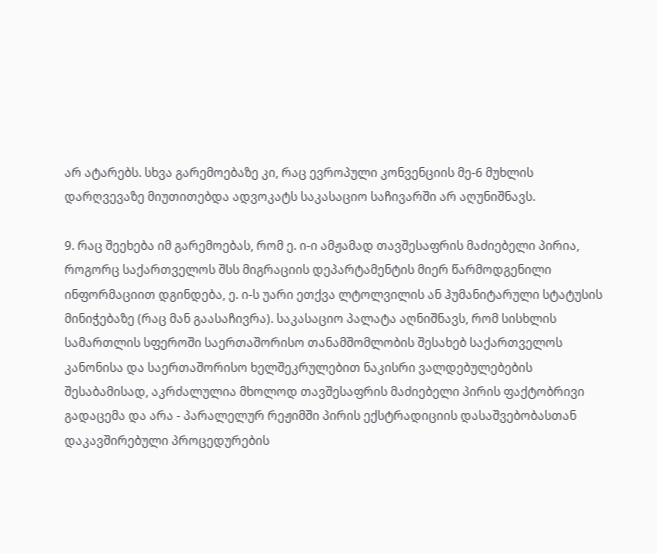არ ატარებს. სხვა გარემოებაზე კი, რაც ევროპული კონვენციის მე-6 მუხლის დარღვევაზე მიუთითებდა ადვოკატს საკასაციო საჩივარში არ აღუნიშნავს.

9. რაც შეეხება იმ გარემოებას, რომ ე. ი-ი ამჟამად თავშესაფრის მაძიებელი პირია, როგორც საქართველოს შსს მიგრაციის დეპარტამენტის მიერ წარმოდგენილი ინფორმაციით დგინდება, ე. ი-ს უარი ეთქვა ლტოლვილის ან ჰუმანიტარული სტატუსის მინიჭებაზე (რაც მან გაასაჩივრა). საკასაციო პალატა აღნიშნავს, რომ სისხლის სამართლის სფეროში საერთაშორისო თანამშომლობის შესახებ საქართველოს კანონისა და საერთაშორისო ხელშეკრულებით ნაკისრი ვალდებულებების შესაბამისად, აკრძალულია მხოლოდ თავშესაფრის მაძიებელი პირის ფაქტობრივი გადაცემა და არა - პარალელურ რეჟიმში პირის ექსტრადიციის დასაშვებობასთან დაკავშირებული პროცედურების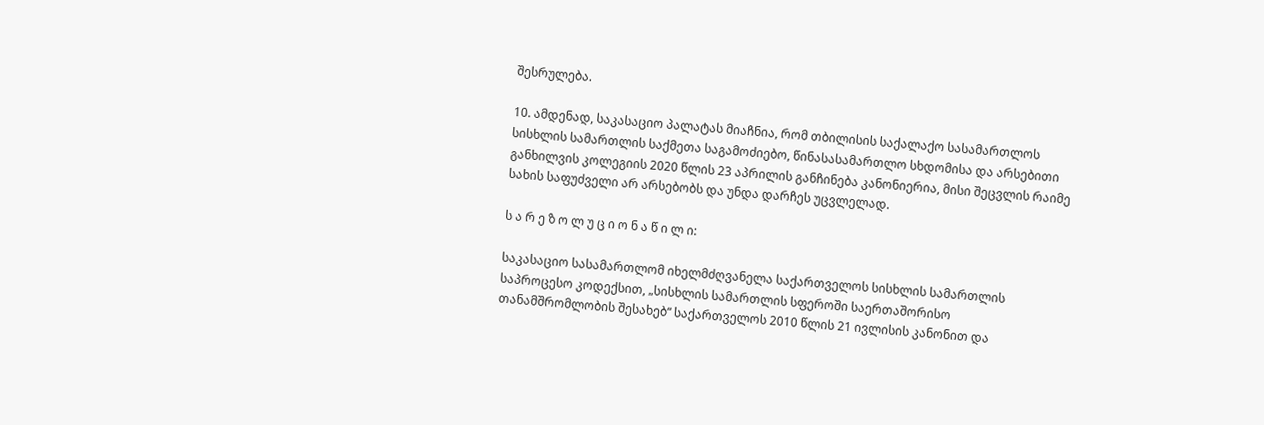შესრულება.

10. ამდენად, საკასაციო პალატას მიაჩნია, რომ თბილისის საქალაქო სასამართლოს სისხლის სამართლის საქმეთა საგამოძიებო, წინასასამართლო სხდომისა და არსებითი განხილვის კოლეგიის 2020 წლის 23 აპრილის განჩინება კანონიერია, მისი შეცვლის რაიმე სახის საფუძველი არ არსებობს და უნდა დარჩეს უცვლელად.

ს ა რ ე ზ ო ლ უ ც ი ო ნ ა წ ი ლ ი:

საკასაციო სასამართლომ იხელმძღვანელა საქართველოს სისხლის სამართლის საპროცესო კოდექსით, „სისხლის სამართლის სფეროში საერთაშორისო თანამშრომლობის შესახებ“ საქართველოს 2010 წლის 21 ივლისის კანონით და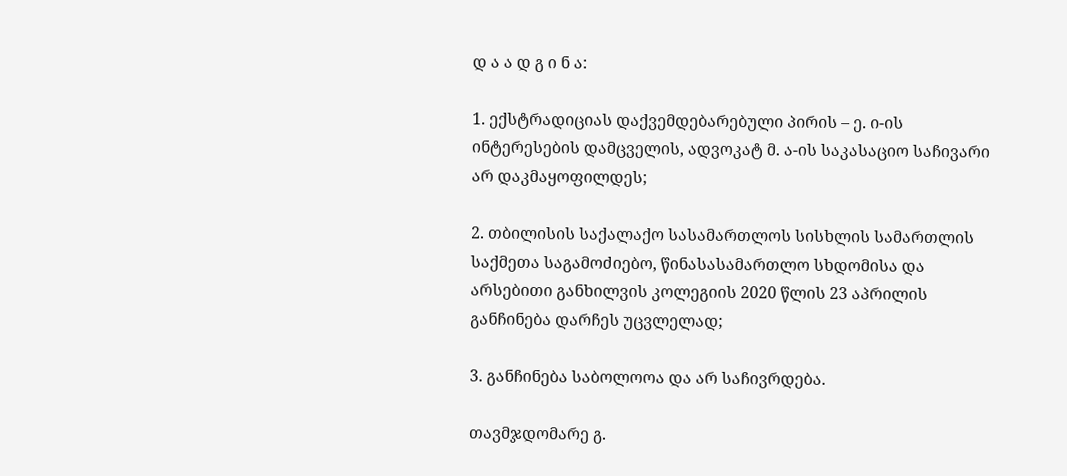დ ა ა დ გ ი ნ ა:

1. ექსტრადიციას დაქვემდებარებული პირის – ე. ი-ის ინტერესების დამცველის, ადვოკატ მ. ა-ის საკასაციო საჩივარი არ დაკმაყოფილდეს;

2. თბილისის საქალაქო სასამართლოს სისხლის სამართლის საქმეთა საგამოძიებო, წინასასამართლო სხდომისა და არსებითი განხილვის კოლეგიის 2020 წლის 23 აპრილის განჩინება დარჩეს უცვლელად;

3. განჩინება საბოლოოა და არ საჩივრდება.

თავმჯდომარე გ.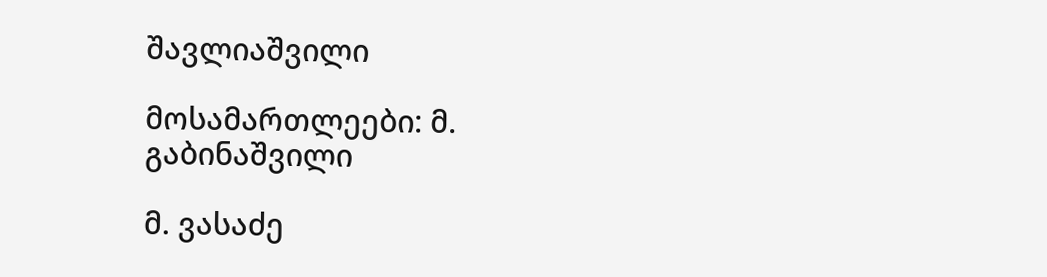შავლიაშვილი

მოსამართლეები: მ. გაბინაშვილი

მ. ვასაძე